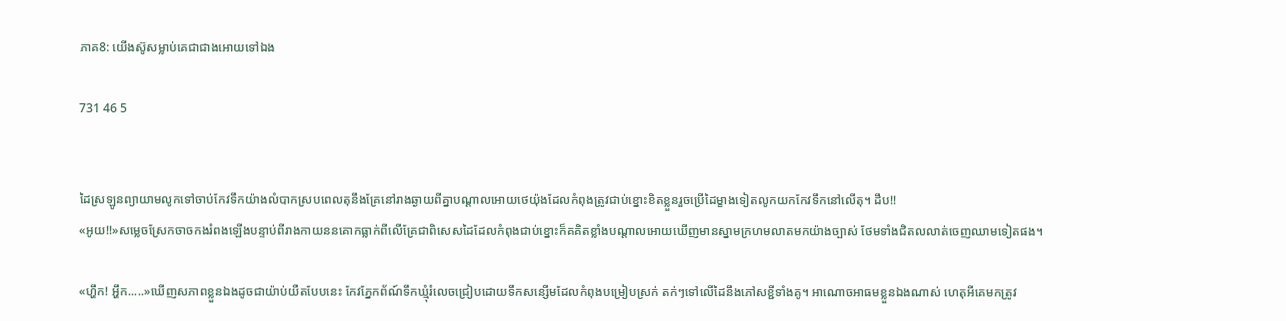ភាគ8: យើងស៊ូសម្លាប់គេជាជាងអោយទៅឯង

731 46 5


ដៃស្រឡូនព្យាយាមលូកទៅចាប់កែវទឹកយ៉ាងលំបាកស្របពេលតុនឹងគ្រែនៅរាងឆ្ងាយពីគ្នាបណ្តាលអោយថេយ៉ុងដែលកំពុងត្រូវជាប់ខ្នោះខិតខ្លួនរួចប្រើដៃម្ខាងទៀតលូកយកកែវទឹកនៅលើតុ។ ដឹប!!
«អូយ!!»សម្លេចស្រែកចាចកងរំពងឡើងបន្ទាប់ពីរាងកាយននគោកធ្លាក់ពីលើគ្រែជាពិសេសដៃដែលកំពុងជាប់ខ្នោះក៏គគិតខ្លាំងបណ្តាលអោយឃើញមានស្នាមក្រហមលាតមកយ៉ាងច្បាស់ ថែមទាំងជិតលលាត់ចេញឈាមទៀតផង។

«ហ្ហឹក! អ្ហឹក.....»ឃើញសភាពខ្លួនឯងដូចជាយ៉ាប់យឺតបែបនេះ កែវភ្នែកព័ណ៍ទឹកឃ្ម៉ំរំលេចជ្រៀបដោយទឹកសន្សើមដែលកំពុងបម្រៀបស្រក់ តក់ៗទៅលើដៃនឹងភៅសខ្ជីទាំងគូ។ អាណោចអាធមខ្លួនឯងណាស់ ហេតុអីគេមកត្រូវ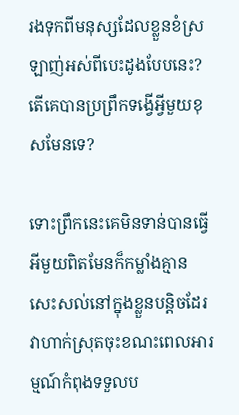រងទុកពីមនុស្សដែលខ្លួនខំស្រឡាញ់អស់ពីបេះដូងបែបនេះ? តើគេបានប្រព្រឹកទង្វើអ្វីមួយខុសមែនទេ?

ទោះព្រឹកនេះគេមិនទាន់បានធ្វើអីមួយពិតមែនក៏កម្លាំងគ្មានសេះសល់នៅក្នុងខ្លួនបន្តិចដែរវាហាក់ស្រុតចុះខណះពេលអារម្មណ៍កំពុងទទួលប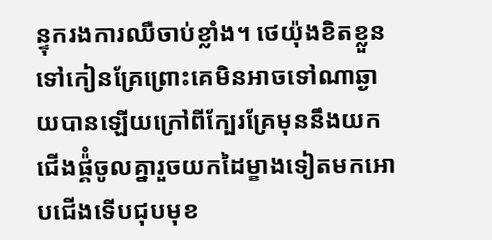ន្ទុករងការឈឺចាប់ខ្លាំង។ ថេយ៉ុងខិតខ្លួនទៅកៀនគ្រែព្រោះគេមិនអាចទៅណាឆ្ងាយបានឡើយក្រៅពីក្បែរគ្រែមុននឹងយកជើងផ្គ៉ំចូលគ្នារួចយកដៃម្ខាងទៀតមកអោបជើងទើបជុបមុខ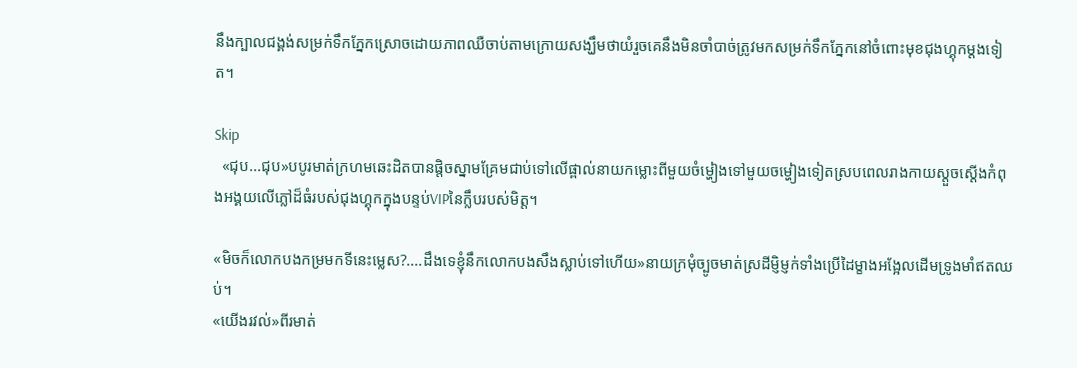នឹងក្បាលជង្គង់សម្រក់ទឹកភ្នែកស្រោចដោយភាពឈឺចាប់តាមក្រោយសង្ឃឹមថាយំរួចគេនឹងមិនចាំបាច់ត្រូវមកសម្រក់ទឹកភ្នែកនៅចំពោះមុខជុងហ្គុកម្តងទៀត។

Skip
  «ជុប...ជុប»បបូរមាត់ក្រហមឆេះដិតបានផ្តិចស្នាមគ្រែមជាប់ទៅលើផ្ពាល់នាយកម្លោះពីមួយចំម្ហៀងទៅមួយចម្ហៀងទៀតស្របពេលរាងកាយស្តួចស្តើងកំពុងអង្គយលើភ្លៅដ៏ធំរបស់ជុងហ្គុកក្នុងបន្ទប់VIPនៃក្លឹបរបស់មិត្ត។

«មិចក៏លោកបងកម្រមកទីនេះម្លេស?....ដឹងទេខ្ញ៉ំនឹកលោកបងសឹងស្លាប់ទៅហើយ»នាយក្រម៉ំច្បូចមាត់ស្រដីម្ញិម្ញក់ទាំងប្រើដៃម្ខាងអង្អែលដើមទ្រូងមាំឥតឈប់។
«យើងរវល់»ពីរមាត់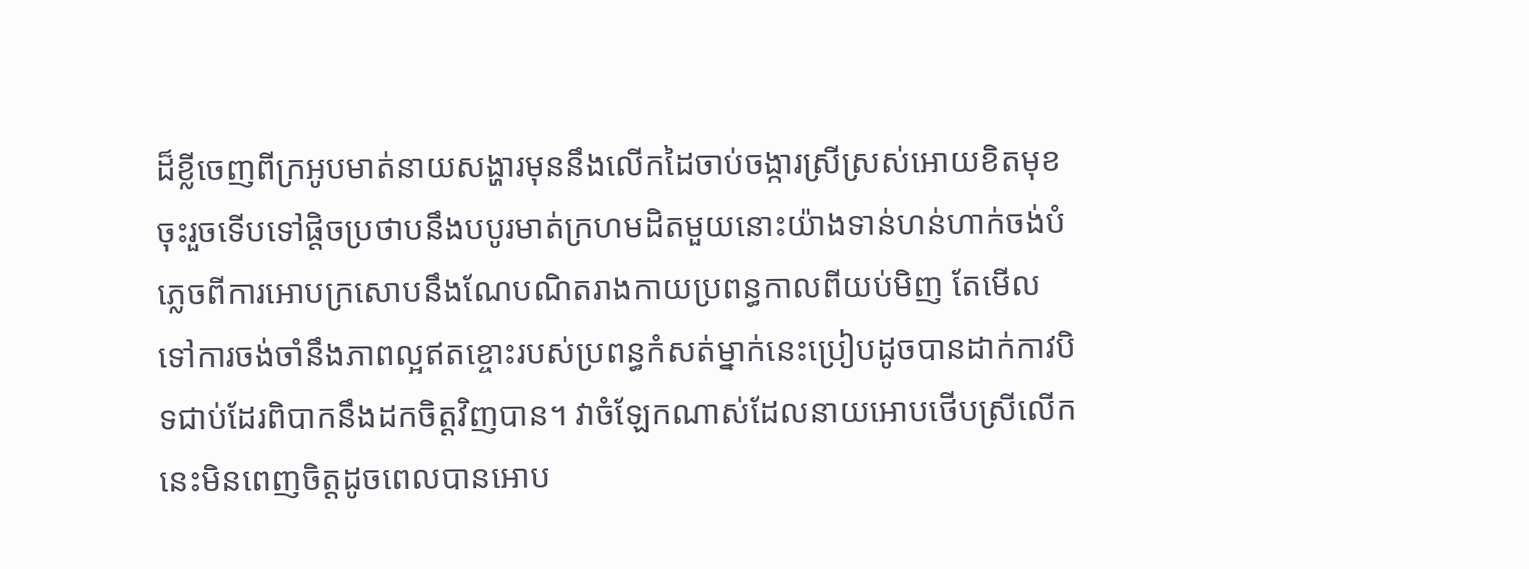ដ៏ខ្លីចេញពីក្រអូបមាត់នាយសង្ហារមុននឹងលើកដៃចាប់ចង្ការស្រីស្រស់អោយខិតមុខចុះរួចទើបទៅផ្តិចប្រថាបនឹងបបូរមាត់ក្រហមដិតមួយនោះយ៉ាងទាន់ហន់ហាក់ចង់បំភ្លេចពីការអោបក្រសោបនឹងណែបណិតរាងកាយប្រពន្ធកាលពីយប់មិញ តែមើលទៅការចង់ចាំនឹងភាពល្អឥតខ្ចោះរបស់ប្រពន្ធកំសត់ម្នាក់នេះប្រៀបដូចបានដាក់កាវបិទជាប់ដែរពិបាកនឹងដកចិត្តវិញបាន។ វាចំឡែកណាស់ដែលនាយអោបថើបស្រីលើកនេះមិនពេញចិត្តដូចពេលបានអោប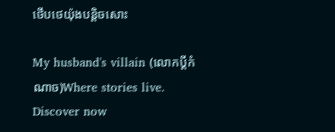ថើបថេយ៉ុងបន្តិចសោះ

My husband's villain (លោកប្តីកំណាច)Where stories live. Discover now